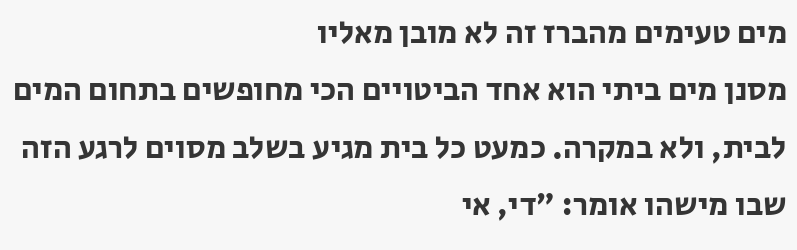מים טעימים מהברז זה לא מובן מאליו
מסנן מים ביתי הוא אחד הביטויים הכי מחופשים בתחום המים לבית, ולא במקרה. כמעט כל בית מגיע בשלב מסוים לרגע הזה שבו מישהו אומר: ״די, אי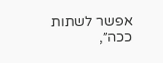אפשר לשתות ככה״,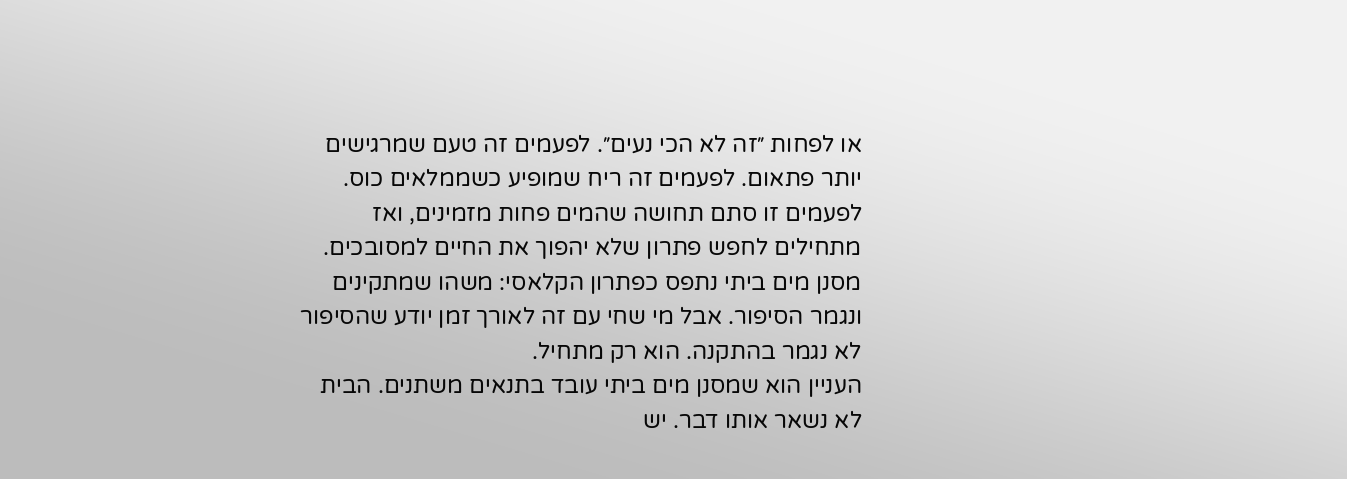או לפחות ״זה לא הכי נעים״. לפעמים זה טעם שמרגישים יותר פתאום. לפעמים זה ריח שמופיע כשממלאים כוס. לפעמים זו סתם תחושה שהמים פחות מזמינים, ואז מתחילים לחפש פתרון שלא יהפוך את החיים למסובכים. מסנן מים ביתי נתפס כפתרון הקלאסי: משהו שמתקינים ונגמר הסיפור. אבל מי שחי עם זה לאורך זמן יודע שהסיפור לא נגמר בהתקנה. הוא רק מתחיל.
העניין הוא שמסנן מים ביתי עובד בתנאים משתנים. הבית לא נשאר אותו דבר. יש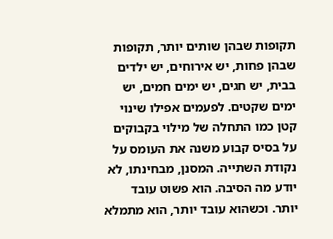תקופות שבהן שותים יותר, תקופות שבהן פחות, יש אירוחים, יש ילדים בבית, יש חגים, יש ימים חמים, יש ימים שקטים. לפעמים אפילו שינוי קטן כמו התחלה של מילוי בקבוקים על בסיס קבוע משנה את העומס על נקודת השתייה. המסנן, מבחינתו, לא יודע מה הסיבה. הוא פשוט עובד יותר. וכשהוא עובד יותר, הוא מתמלא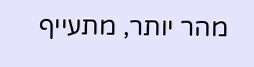מהר יותר, מתעייף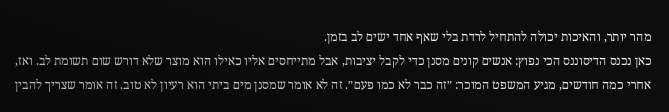מהר יותר, והאיכות יכולה להתחיל לרדת בלי שאף אחד ישים לב בזמן.
כאן נכנס הדיסוננס הכי נפוץ: אנשים קונים מסנן כדי לקבל יציבות, אבל מתייחסים אליו כאילו הוא מוצר שלא דורש שום תשומת לב. ואז, אחרי כמה חודשים, מגיע המשפט המוכר: ״זה כבר לא כמו פעם״. זה לא אומר שמסנן מים ביתי הוא רעיון לא טוב. זה אומר שצריך להבין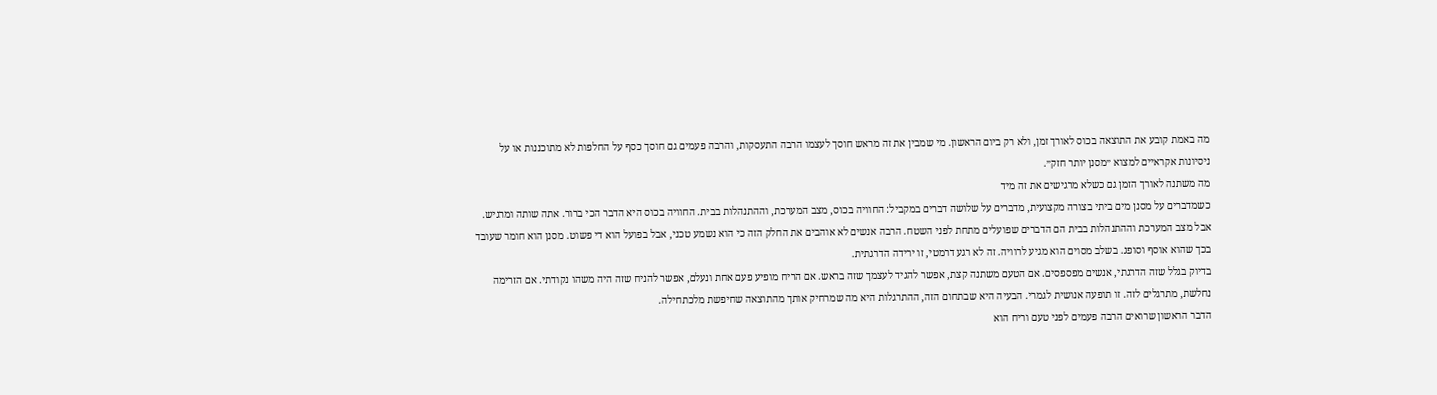מה באמת קובע את התוצאה בכוס לאורך זמן, ולא רק ביום הראשון. מי שמבין את זה מראש חוסך לעצמו הרבה התעסקות, והרבה פעמים גם חוסך כסף על החלפות לא מתוכננות או על ניסיונות אקראיים למצוא ״מסנן יותר חזק״.
מה משתנה לאורך הזמן גם כשלא מרגישים את זה מיד
כשמדברים על מסנן מים ביתי בצורה מקצועית, מדברים על שלושה דברים במקביל: החוויה בכוס, מצב המערכת, וההתנהלות בבית. החוויה בכוס היא הדבר הכי ברור. אתה שותה ומרגיש. אבל מצב המערכת וההתנהלות בבית הם הדברים שפועלים מתחת לפני השטח. הרבה אנשים לא אוהבים את החלק הזה כי הוא נשמע טכני, אבל בפועל הוא די פשוט. מסנן הוא חומר שעובד בכך שהוא אוסף וסופג. בשלב מסוים הוא מגיע לרוויה. זה לא רגע דרמטי, זו ירידה הדרגתית.
בדיוק בגלל שזה הדרגתי, אנשים מפספסים. אם הטעם משתנה קצת, אפשר להגיד לעצמך שזה בראש. אם הריח מופיע פעם אחת ונעלם, אפשר להניח שזה היה משהו נקודתי. אם הזרימה נחלשת, מתרגלים לזה. זו תופעה אנושית לגמרי. הבעיה היא שבתחום הזה, ההתרגלות היא מה שמרחיק אותך מהתוצאה שחיפשת מלכתחילה.
הדבר הראשון שרואים הרבה פעמים לפני טעם וריח הוא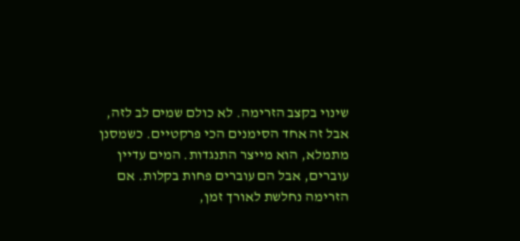שינוי בקצב הזרימה. לא כולם שמים לב לזה, אבל זה אחד הסימנים הכי פרקטיים. כשמסנן מתמלא, הוא מייצר התנגדות. המים עדיין עוברים, אבל הם עוברים פחות בקלות. אם הזרימה נחלשת לאורך זמן,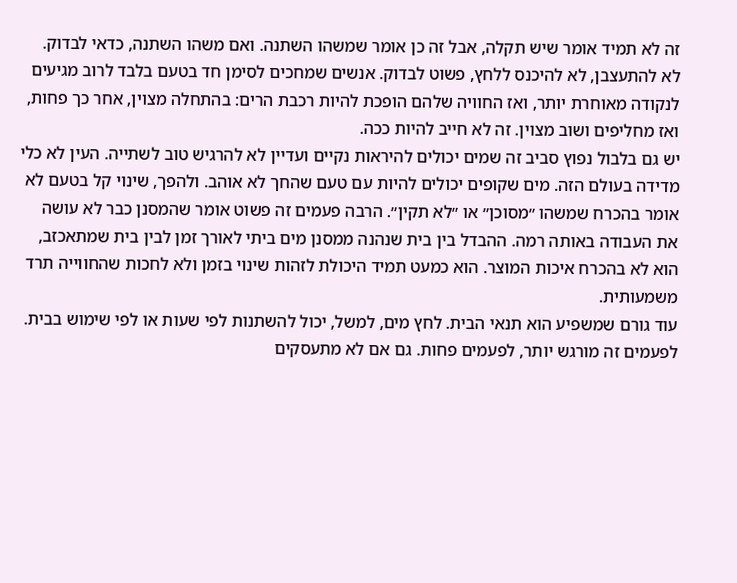זה לא תמיד אומר שיש תקלה, אבל זה כן אומר שמשהו השתנה. ואם משהו השתנה, כדאי לבדוק. לא להתעצבן, לא להיכנס ללחץ, פשוט לבדוק. אנשים שמחכים לסימן חד בטעם בלבד לרוב מגיעים לנקודה מאוחרת יותר, ואז החוויה שלהם הופכת להיות רכבת הרים: בהתחלה מצוין, אחר כך פחות, ואז מחליפים ושוב מצוין. זה לא חייב להיות ככה.
יש גם בלבול נפוץ סביב זה שמים יכולים להיראות נקיים ועדיין לא להרגיש טוב לשתייה. העין לא כלי מדידה בעולם הזה. מים שקופים יכולים להיות עם טעם שהחך לא אוהב. ולהפך, שינוי קל בטעם לא אומר בהכרח שמשהו ״מסוכן״ או ״לא תקין״. הרבה פעמים זה פשוט אומר שהמסנן כבר לא עושה את העבודה באותה רמה. ההבדל בין בית שנהנה ממסנן מים ביתי לאורך זמן לבין בית שמתאכזב, הוא לא בהכרח איכות המוצר. הוא כמעט תמיד היכולת לזהות שינוי בזמן ולא לחכות שהחווייה תרד משמעותית.
עוד גורם שמשפיע הוא תנאי הבית. לחץ מים, למשל, יכול להשתנות לפי שעות או לפי שימוש בבית. לפעמים זה מורגש יותר, לפעמים פחות. גם אם לא מתעסקים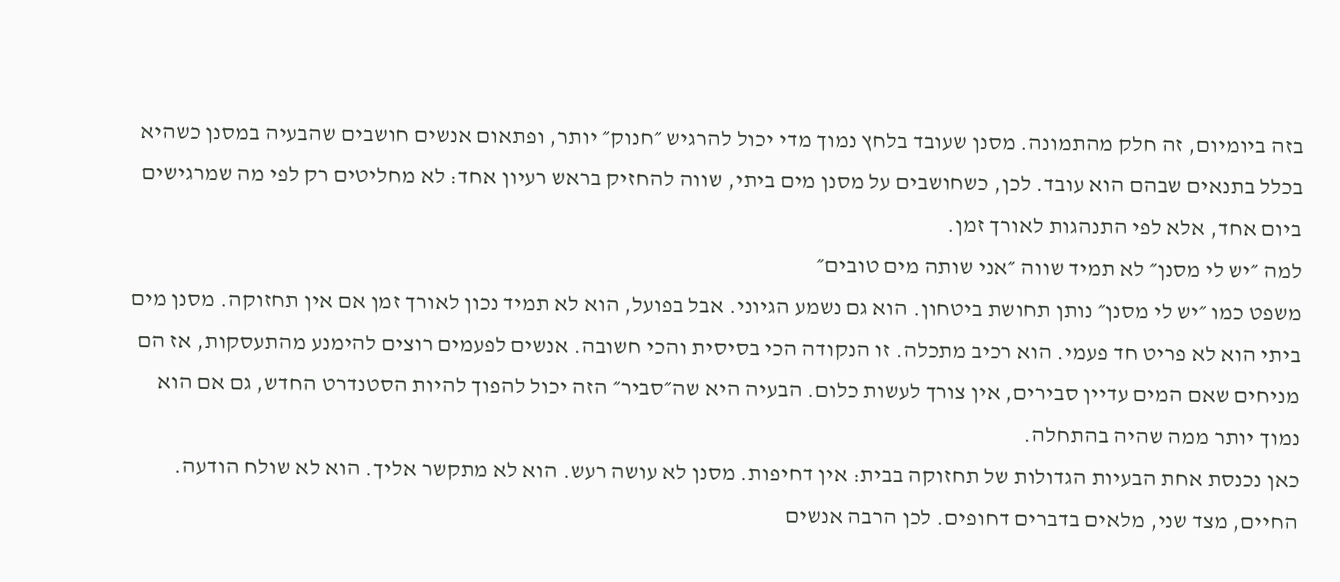בזה ביומיום, זה חלק מהתמונה. מסנן שעובד בלחץ נמוך מדי יכול להרגיש ״חנוק״ יותר, ופתאום אנשים חושבים שהבעיה במסנן כשהיא בכלל בתנאים שבהם הוא עובד. לכן, כשחושבים על מסנן מים ביתי, שווה להחזיק בראש רעיון אחד: לא מחליטים רק לפי מה שמרגישים ביום אחד, אלא לפי התנהגות לאורך זמן.
למה ״יש לי מסנן״ לא תמיד שווה ״אני שותה מים טובים״
משפט כמו ״יש לי מסנן״ נותן תחושת ביטחון. הוא גם נשמע הגיוני. אבל בפועל, הוא לא תמיד נכון לאורך זמן אם אין תחזוקה. מסנן מים ביתי הוא לא פריט חד פעמי. הוא רכיב מתכלה. זו הנקודה הכי בסיסית והכי חשובה. אנשים לפעמים רוצים להימנע מהתעסקות, אז הם מניחים שאם המים עדיין סבירים, אין צורך לעשות כלום. הבעיה היא שה״סביר״ הזה יכול להפוך להיות הסטנדרט החדש, גם אם הוא נמוך יותר ממה שהיה בהתחלה.
כאן נכנסת אחת הבעיות הגדולות של תחזוקה בבית: אין דחיפות. מסנן לא עושה רעש. הוא לא מתקשר אליך. הוא לא שולח הודעה. החיים, מצד שני, מלאים בדברים דחופים. לכן הרבה אנשים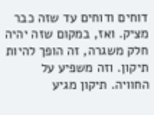דוחים ודוחים עד שזה כבר מציק. ואז, במקום שזה יהיה חלק משגרה, זה הופך להיות תיקון. וזה משפיע על החוויה. תיקון מגיע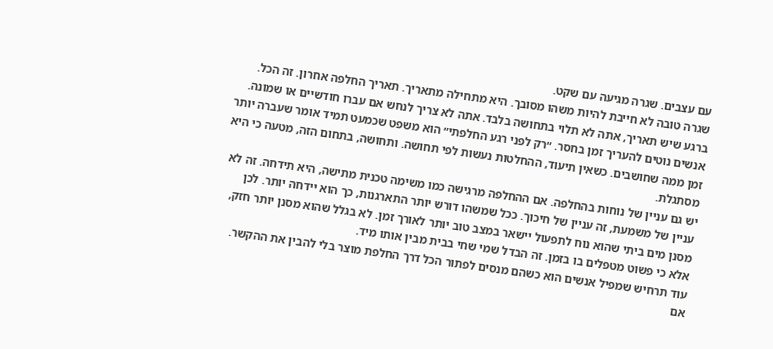עם עצבים. שגרה מגיעה עם שקט.
שגרה טובה לא חייבת להיות משהו מסובך. היא מתחילה מתאריך. תאריך החלפה אחרון. זה הכל. ברגע שיש תאריך, אתה לא תלוי בתחושה בלבד. אתה לא צריך לנחש אם עברו חודשיים או שמונה. אנשים נוטים להעריך זמן בחסר. ״רק לפני רגע החלפתי״ הוא משפט שכמעט תמיד אומר שעברה יותר זמן ממה שחושבים. כשאין תיעוד, ההחלטות נעשות לפי תחושה. ותחושה, בתחום הזה, מטעה כי היא מסתגלת.
יש גם עניין של נוחות בהחלפה. אם ההחלפה מרגישה כמו משימה טכנית מתישה, היא תידחה. זה לא עניין של משמעת, זה עניין של חיכוך. ככל שמשהו דורש יותר התארגנות, כך הוא יידחה יותר. לכן מסנן מים ביתי שהוא נוח לתפעול יישאר במצב טוב יותר לאורך זמן. לא בגלל שהוא מסנן יותר חזק, אלא כי פשוט מטפלים בו בזמן. זה הבדל שמי שחי בבית מבין אותו מיד.
עוד תרחיש שמפיל אנשים הוא כשהם מנסים לפתור הכל דרך החלפת מוצר בלי להבין את ההקשר. אם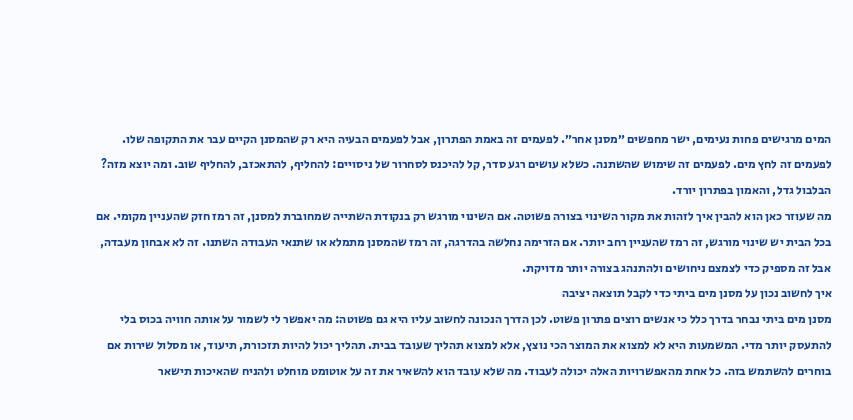המים מרגישים פחות נעימים, ישר מחפשים ״מסנן אחר״. לפעמים זה באמת הפתרון, אבל לפעמים הבעיה היא רק שהמסנן הקיים עבר את התקופה שלו. לפעמים זה לחץ מים. לפעמים זה שימוש שהשתנה. כשלא עושים רגע סדר, קל להיכנס לסחרור של ניסויים: להחליף, להתאכזב, להחליף שוב. ומה יוצא מזה? הבלבול גדל, והאמון בפתרון יורד.
מה שעוזר כאן הוא להבין איך לזהות את מקור השינוי בצורה פשוטה. אם השינוי מורגש רק בנקודת השתייה שמחוברת למסנן, זה רמז חזק שהעניין מקומי. אם בכל הבית יש שינוי מורגש, זה רמז שהעניין רחב יותר. אם הזרימה נחלשה בהדרגה, זה רמז שהמסנן מתמלא או שתנאי העבודה השתנו. זה לא אבחון מעבדה, אבל זה מספיק כדי לצמצם ניחושים ולהתנהג בצורה יותר מדויקת.
איך לחשוב נכון על מסנן מים ביתי כדי לקבל תוצאה יציבה
מסנן מים ביתי נבחר בדרך כלל כי אנשים רוצים פתרון פשוט. לכן הדרך הנכונה לחשוב עליו היא גם פשוטה: מה יאפשר לי לשמור על אותה חוויה בכוס בלי להתעסק יותר מדי. המשמעות היא לא למצוא את המוצר הכי נוצץ, אלא למצוא תהליך שעובד בבית. תהליך יכול להיות תזכורת, תיעוד, או מסלול שירות אם בוחרים להשתמש בזה. כל אחת מהאפשרויות האלה יכולה לעבוד. מה שלא עובד הוא להשאיר את זה על אוטומט מוחלט ולהניח שהאיכות תישאר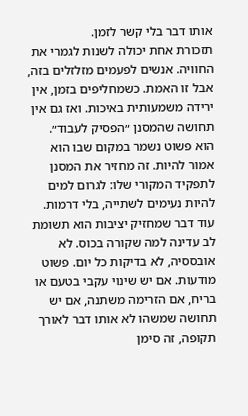אותו דבר בלי קשר לזמן.
תזכורת אחת יכולה לשנות לגמרי את החוויה. אנשים לפעמים מזלזלים בזה, אבל זו האמת. כשמחליפים בזמן, אין ירידה משמעותית באיכות. ואז גם אין תחושה שהמסנן ״הפסיק לעבוד״. הוא פשוט נשמר במקום שבו הוא אמור להיות. זה מחזיר את המסנן לתפקיד המקורי שלו: לגרום למים להיות נעימים לשתייה, בלי דרמות.
עוד דבר שמחזיק יציבות הוא תשומת לב עדינה למה שקורה בכוס. לא אובססיה, לא בדיקות כל יום. פשוט מודעות. אם יש שינוי עקבי בטעם או בריח, אם הזרימה משתנה, אם יש תחושה שמשהו לא אותו דבר לאורך תקופה, זה סימן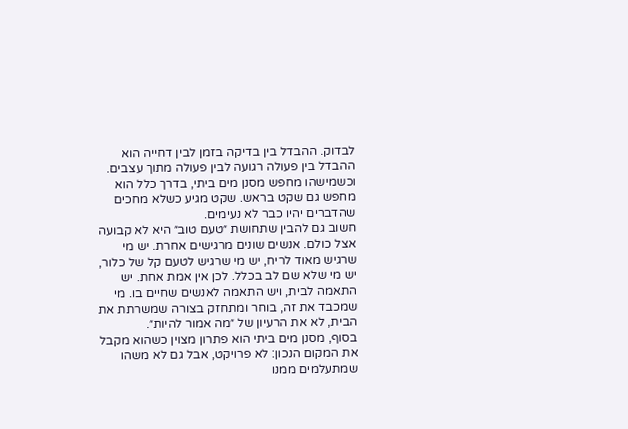לבדוק. ההבדל בין בדיקה בזמן לבין דחייה הוא ההבדל בין פעולה רגועה לבין פעולה מתוך עצבים. וכשמישהו מחפש מסנן מים ביתי, בדרך כלל הוא מחפש גם שקט בראש. שקט מגיע כשלא מחכים שהדברים יהיו כבר לא נעימים.
חשוב גם להבין שתחושת ״טעם טוב״ היא לא קבועה אצל כולם. אנשים שונים מרגישים אחרת. יש מי שרגיש מאוד לריח, יש מי שרגיש לטעם קל של כלור, יש מי שלא שם לב בכלל. לכן אין אמת אחת. יש התאמה לבית, ויש התאמה לאנשים שחיים בו. מי שמכבד את זה, בוחר ומתחזק בצורה שמשרתת את הבית, לא את הרעיון של ״מה אמור להיות״.
בסוף, מסנן מים ביתי הוא פתרון מצוין כשהוא מקבל את המקום הנכון: לא פרויקט, אבל גם לא משהו שמתעלמים ממנו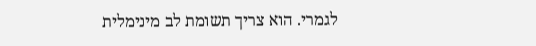לגמרי. הוא צריך תשומת לב מינימלית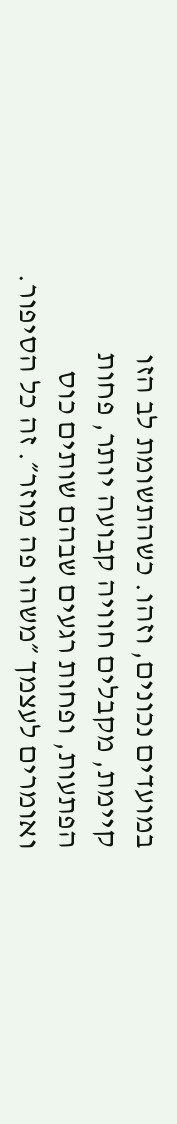במועדים נכונים, וזהו. כשהתשומת לב הזו קיימת, מקבלים חוויה קבועה יותר, פחות הפתעות, ופחות רגעים שבהם שותים כוס ואומרים לעצמך ״משהו פה מוזר״. זה כל הסיפור.